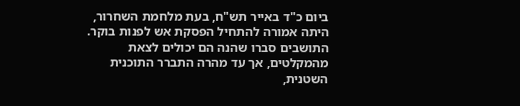ביום כ"ד באייר תש"ח, בעת מלחמת השחרור, היתה אמורה להתחיל הפסקת אש לפנות בוקר. התושבים סברו שהנה הם יכולים לצאת מהמקלטים, אך עד מהרה התברר התוכנית השטנית,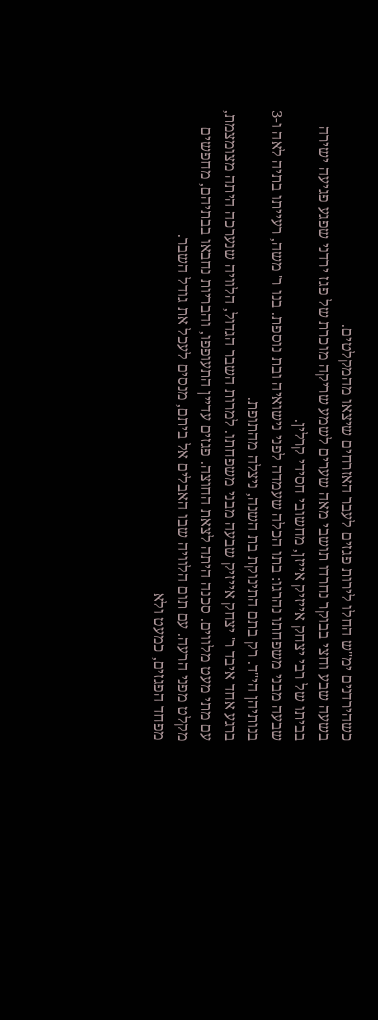כשהירדנים ימ"ש החלו לירות פגזים לעבר האזרחים שיצאו מהמקלטים.
בשעה שבע וחצי בבוקר נחרדו תושבי מאה שערים לשמע שריקה מוכרת של פגז ירדני שפגע פגיעה ישירה בביתו של רבי יצחק אייזיק אייזן, מחשובי חסידי קרלין.
שבעה מבני משפחתו נהרגו: בתו הכלה שעמדה לפני נישואיה ובת נוספת. בנו ר' משה, רעייתו בתיה לאה ו-3 בנותיהן הי"ד. רק בתם התינוקת בת השנה, ניצלה מהתופת.
ברגע אחד איבד ר' יצחק אייזיק שבעה מבני משפחתו. למרות השבר הגדול, הלוויה שנערכה היתה מצומצמת, עם מתי מעט מלווים. סכנה היתה לצאת החוצה. פגזים עדיין התעופפו, והבריות נחבאו בבתיהם, מחפשים מקלט מפני הרעה. עם תום הלוויה שבו האבלים אל ביתם, מנסים לעכל את גודל השבר.
מפחד הפגזים, כמעט ולא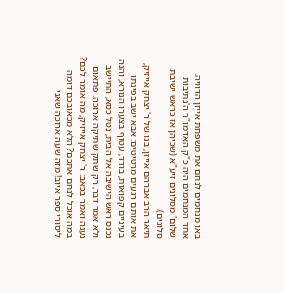באו מנחמים לנחם את משפחת אייזן הדוויה. אחד המנחמים היה כ"ק האדמו"ר ה'נתיבות שלום' מסלונים זיע"א (שכיהן אז כראש ישיבת סלונים).
תיאר הרב אברהם אייזן, בנו של ר' יצחק אייזיק, את אותם רגעים מרטיטים: אבא ישב בפינתו בעיניים קפואות, בודד, עטוף בצערו הנורא, והנה נכנס ראש הישיבה אל הבית, נטל כסא, התיישב ולא אמר דבר, רק שתק שתיקה ארוכה. פתאום נענה ואמר בכאב: ר' יצחק אייזיק, מה אומר לכם? במה אוכל לנחם אתכם? הלא מכאובכם דומה ליסורי ספר איוב! מזה שעה ארוכה שאני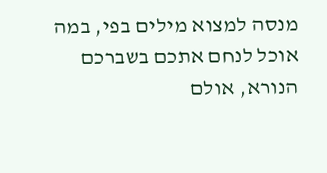מנסה למצוא מילים בפי, במה אוכל לנחם אתכם בשברכם הנורא, אולם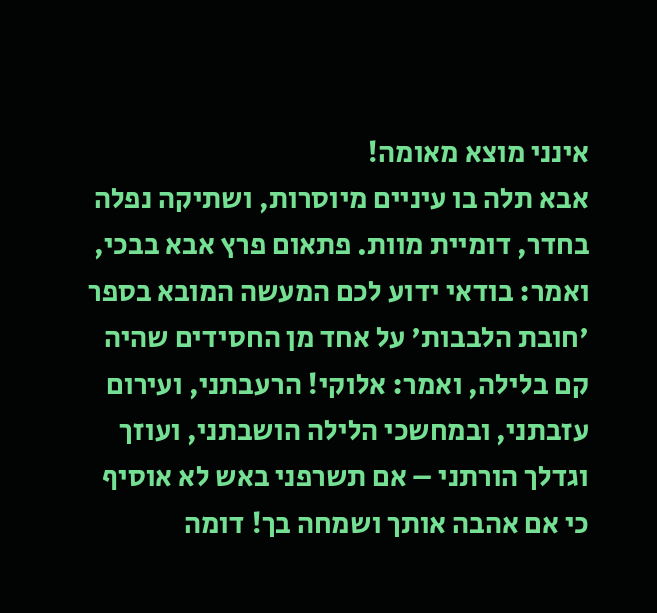אינני מוצא מאומה!
אבא תלה בו עיניים מיוסרות, ושתיקה נפלה בחדר, דומיית מוות. פתאום פרץ אבא בבכי, ואמר: בודאי ידוע לכם המעשה המובא בספר 'חובת הלבבות' על אחד מן החסידים שהיה קם בלילה, ואמר: אלוקי! הרעבתני, ועירום עזבתני, ובמחשכי הלילה הושבתני, ועוזך וגדלך הורתני – אם תשרפני באש לא אוסיף כי אם אהבה אותך ושמחה בך! דומה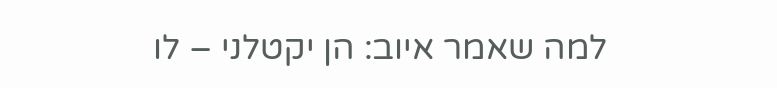למה שאמר איוב: הן יקטלני – לו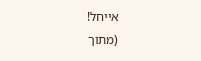אייחל!
(מתוך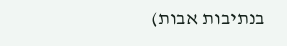בנתיבות אבות)